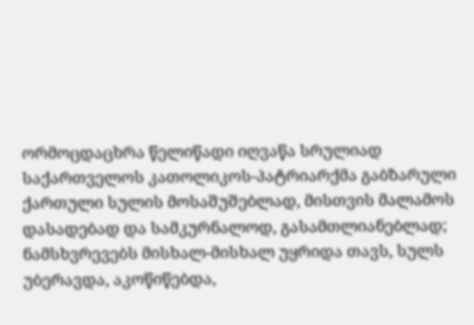ორმოცდაცხრა წელიწადი იღვაწა სრულიად საქართველოს კათოლიკოს-პატრიარქმა გაბზარული ქართული სულის მოსაშუშებლად, მისთვის მალამოს დასადებად და სამკურნალოდ, გასამთლიანებლად; ნამსხვრევებს მისხალ-მისხალ უყრიდა თავს, სულს უბერავდა, აკოწიწებდა,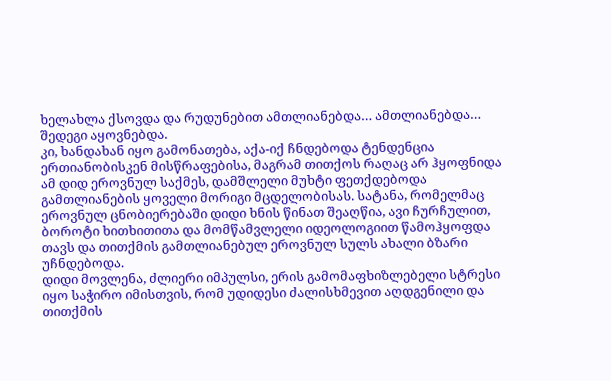ხელახლა ქსოვდა და რუდუნებით ამთლიანებდა… ამთლიანებდა…
შედეგი აყოვნებდა.
კი, ხანდახან იყო გამონათება, აქა-იქ ჩნდებოდა ტენდენცია ერთიანობისკენ მისწრაფებისა, მაგრამ თითქოს რაღაც არ ჰყოფნიდა ამ დიდ ეროვნულ საქმეს, დამშლელი მუხტი ფეთქდებოდა გამთლიანების ყოველი მორიგი მცდელობისას. სატანა, რომელმაც ეროვნულ ცნობიერებაში დიდი ხნის წინათ შეაღწია, ავი ჩურჩულით, ბოროტი ხითხითითა და მომწამვლელი იდეოლოგიით წამოჰყოფდა თავს და თითქმის გამთლიანებულ ეროვნულ სულს ახალი ბზარი უჩნდებოდა.
დიდი მოვლენა, ძლიერი იმპულსი, ერის გამომაფხიზლებელი სტრესი იყო საჭირო იმისთვის, რომ უდიდესი ძალისხმევით აღდგენილი და თითქმის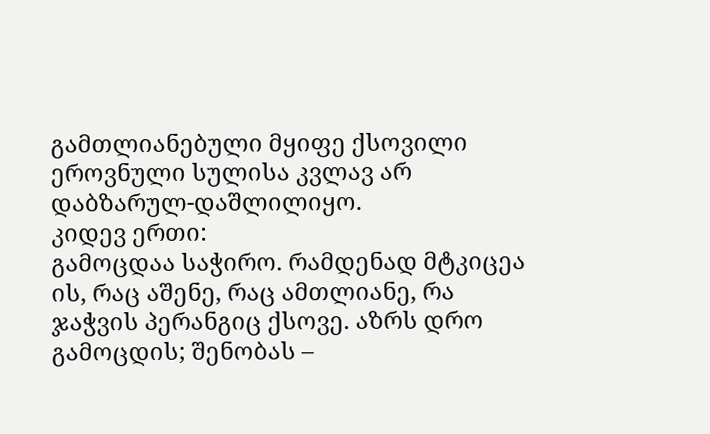გამთლიანებული მყიფე ქსოვილი ეროვნული სულისა კვლავ არ დაბზარულ-დაშლილიყო.
კიდევ ერთი:
გამოცდაა საჭირო. რამდენად მტკიცეა ის, რაც აშენე, რაც ამთლიანე, რა ჯაჭვის პერანგიც ქსოვე. აზრს დრო გამოცდის; შენობას –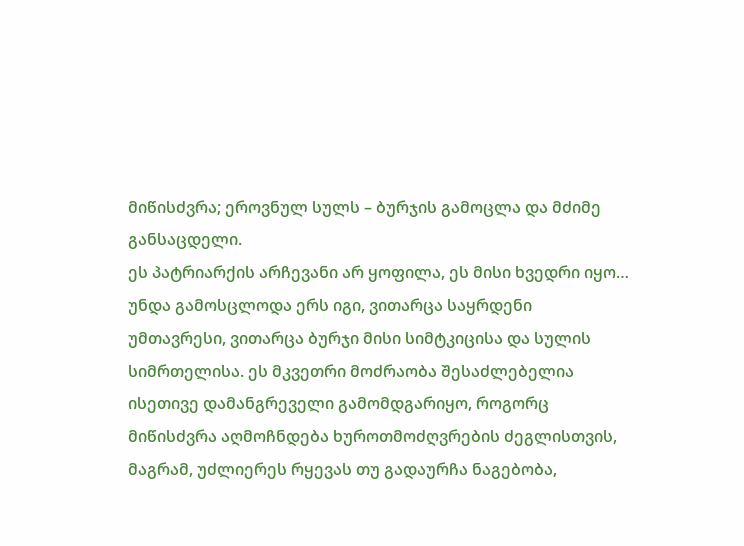მიწისძვრა; ეროვნულ სულს – ბურჯის გამოცლა და მძიმე განსაცდელი.
ეს პატრიარქის არჩევანი არ ყოფილა, ეს მისი ხვედრი იყო…
უნდა გამოსცლოდა ერს იგი, ვითარცა საყრდენი უმთავრესი, ვითარცა ბურჯი მისი სიმტკიცისა და სულის სიმრთელისა. ეს მკვეთრი მოძრაობა შესაძლებელია ისეთივე დამანგრეველი გამომდგარიყო, როგორც მიწისძვრა აღმოჩნდება ხუროთმოძღვრების ძეგლისთვის, მაგრამ, უძლიერეს რყევას თუ გადაურჩა ნაგებობა,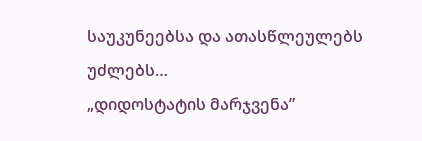საუკუნეებსა და ათასწლეულებს უძლებს…
„დიდოსტატის მარჯვენა”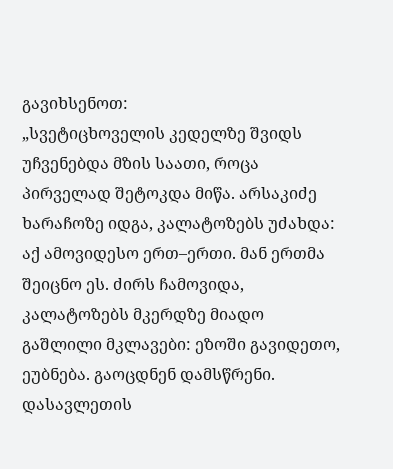გავიხსენოთ:
„სვეტიცხოველის კედელზე შვიდს უჩვენებდა მზის საათი, როცა პირველად შეტოკდა მიწა. არსაკიძე ხარაჩოზე იდგა, კალატოზებს უძახდა: აქ ამოვიდესო ერთ–ერთი. მან ერთმა შეიცნო ეს. ძირს ჩამოვიდა, კალატოზებს მკერდზე მიადო გაშლილი მკლავები: ეზოში გავიდეთო, ეუბნება. გაოცდნენ დამსწრენი. დასავლეთის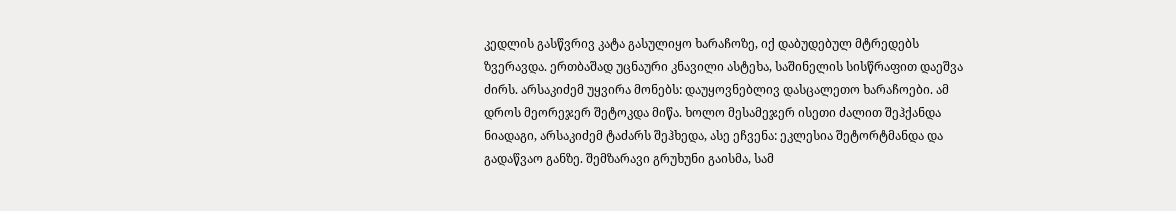კედლის გასწვრივ კატა გასულიყო ხარაჩოზე, იქ დაბუდებულ მტრედებს ზვერავდა. ერთბაშად უცნაური კნავილი ასტეხა, საშინელის სისწრაფით დაეშვა ძირს. არსაკიძემ უყვირა მონებს: დაუყოვნებლივ დასცალეთო ხარაჩოები. ამ დროს მეორეჯერ შეტოკდა მიწა. ხოლო მესამეჯერ ისეთი ძალით შეჰქანდა ნიადაგი, არსაკიძემ ტაძარს შეჰხედა, ასე ეჩვენა: ეკლესია შეტორტმანდა და გადაწვაო განზე. შემზარავი გრუხუნი გაისმა, სამ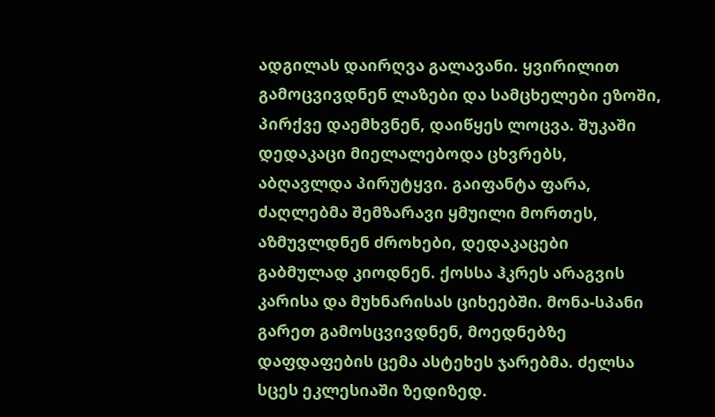ადგილას დაირღვა გალავანი. ყვირილით გამოცვივდნენ ლაზები და სამცხელები ეზოში, პირქვე დაემხვნენ, დაიწყეს ლოცვა. შუკაში დედაკაცი მიელალებოდა ცხვრებს, აბღავლდა პირუტყვი. გაიფანტა ფარა, ძაღლებმა შემზარავი ყმუილი მორთეს, აზმუვლდნენ ძროხები, დედაკაცები გაბმულად კიოდნენ. ქოსსა ჰკრეს არაგვის კარისა და მუხნარისას ციხეებში. მონა-სპანი გარეთ გამოსცვივდნენ, მოედნებზე დაფდაფების ცემა ასტეხეს ჯარებმა. ძელსა სცეს ეკლესიაში ზედიზედ.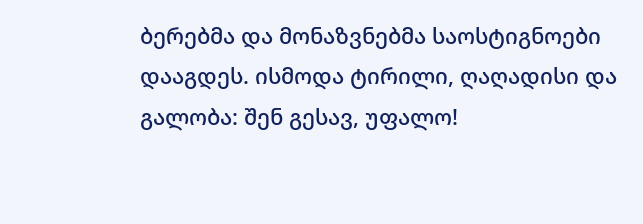ბერებმა და მონაზვნებმა საოსტიგნოები დააგდეს. ისმოდა ტირილი, ღაღადისი და გალობა: შენ გესავ, უფალო!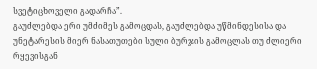სვეტიცხოველი გადარჩა”.
გაუძლებდა ერი უმძიმეს გამოცდას, გაუძლებდა უწმინდესისა და უნეტარესის მიერ ნასათუთები სული ბურჯის გამოცლას თუ ძლიერი რყევისგან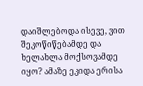დაიშლებოდა ისევე, ვით შეკოწიწებამდე და ხელახლა მოქსოვამდე იყო? ამაზე ეკიდა ერისა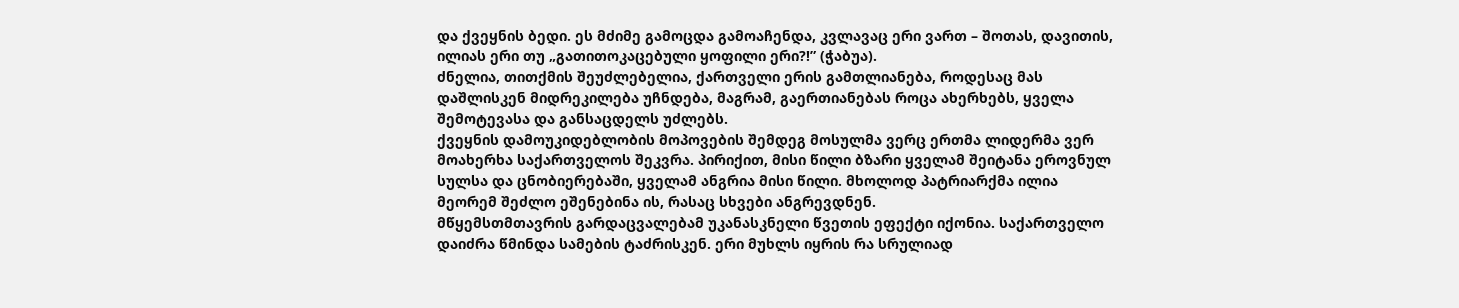და ქვეყნის ბედი. ეს მძიმე გამოცდა გამოაჩენდა, კვლავაც ერი ვართ – შოთას, დავითის, ილიას ერი თუ „გათითოკაცებული ყოფილი ერი?!” (ჭაბუა).
ძნელია, თითქმის შეუძლებელია, ქართველი ერის გამთლიანება, როდესაც მას დაშლისკენ მიდრეკილება უჩნდება, მაგრამ, გაერთიანებას როცა ახერხებს, ყველა შემოტევასა და განსაცდელს უძლებს.
ქვეყნის დამოუკიდებლობის მოპოვების შემდეგ მოსულმა ვერც ერთმა ლიდერმა ვერ მოახერხა საქართველოს შეკვრა. პირიქით, მისი წილი ბზარი ყველამ შეიტანა ეროვნულ სულსა და ცნობიერებაში, ყველამ ანგრია მისი წილი. მხოლოდ პატრიარქმა ილია მეორემ შეძლო ეშენებინა ის, რასაც სხვები ანგრევდნენ.
მწყემსთმთავრის გარდაცვალებამ უკანასკნელი წვეთის ეფექტი იქონია. საქართველო დაიძრა წმინდა სამების ტაძრისკენ. ერი მუხლს იყრის რა სრულიად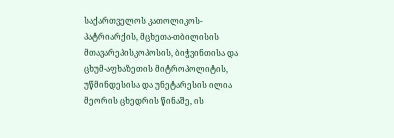საქართველოს კათოლიკოს-პატრიარქის, მცხეთა-თბილისის მთავარეპისკოპოსის, ბიჭვინთისა და ცხუმ-აფხაზეთის მიტროპოლიტის, უწმინდესისა და უნეტარესის ილია მეორის ცხედრის წინაშე, ის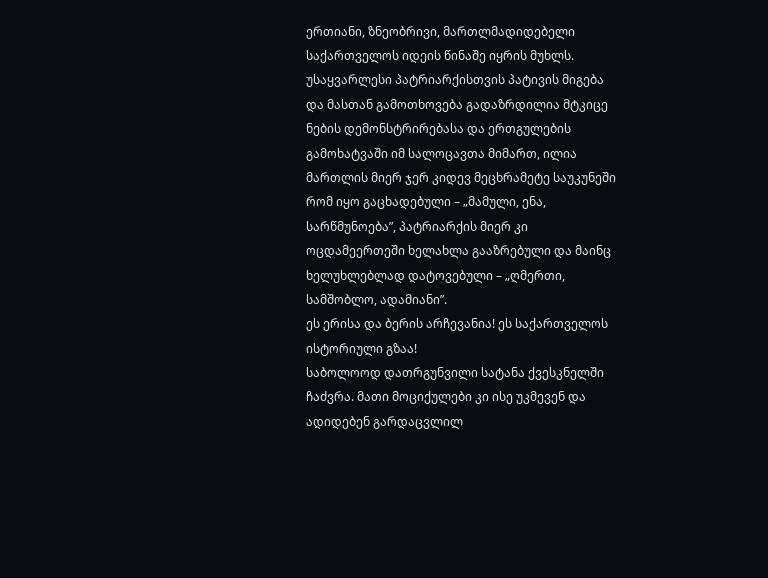ერთიანი, ზნეობრივი, მართლმადიდებელი საქართველოს იდეის წინაშე იყრის მუხლს. უსაყვარლესი პატრიარქისთვის პატივის მიგება და მასთან გამოთხოვება გადაზრდილია მტკიცე ნების დემონსტრირებასა და ერთგულების გამოხატვაში იმ სალოცავთა მიმართ, ილია მართლის მიერ ჯერ კიდევ მეცხრამეტე საუკუნეში რომ იყო გაცხადებული – „მამული, ენა, სარწმუნოება”, პატრიარქის მიერ კი ოცდამეერთეში ხელახლა გააზრებული და მაინც ხელუხლებლად დატოვებული – „ღმერთი, სამშობლო, ადამიანი”.
ეს ერისა და ბერის არჩევანია! ეს საქართველოს ისტორიული გზაა!
საბოლოოდ დათრგუნვილი სატანა ქვესკნელში ჩაძვრა. მათი მოციქულები კი ისე უკმევენ და ადიდებენ გარდაცვლილ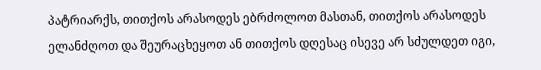პატრიარქს, თითქოს არასოდეს ებრძოლოთ მასთან, თითქოს არასოდეს ელანძღოთ და შეურაცხეყოთ ან თითქოს დღესაც ისევე არ სძულდეთ იგი,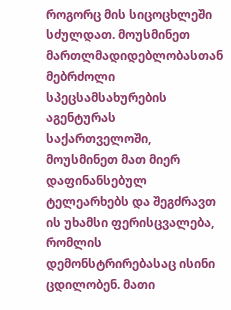როგორც მის სიცოცხლეში სძულდათ. მოუსმინეთ მართლმადიდებლობასთან მებრძოლი სპეცსამსახურების აგენტურას საქართველოში, მოუსმინეთ მათ მიერ დაფინანსებულ ტელეარხებს და შეგძრავთ ის უხამსი ფერისცვალება, რომლის დემონსტრირებასაც ისინი ცდილობენ. მათი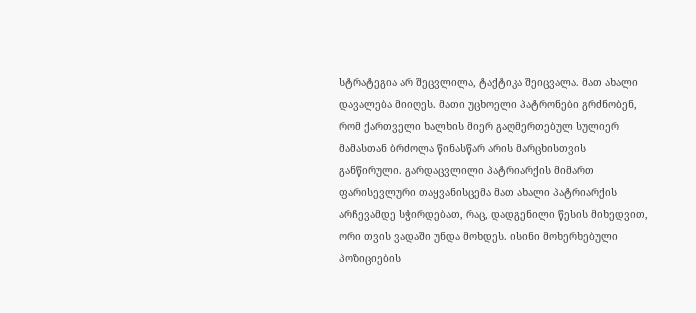სტრატეგია არ შეცვლილა, ტაქტიკა შეიცვალა. მათ ახალი დავალება მიიღეს. მათი უცხოელი პატრონები გრძნობენ, რომ ქართველი ხალხის მიერ გაღმერთებულ სულიერ მამასთან ბრძოლა წინასწარ არის მარცხისთვის განწირული. გარდაცვლილი პატრიარქის მიმართ ფარისევლური თაყვანისცემა მათ ახალი პატრიარქის არჩევამდე სჭირდებათ, რაც, დადგენილი წესის მიხედვით, ორი თვის ვადაში უნდა მოხდეს. ისინი მოხერხებული პოზიციების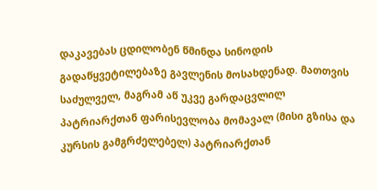დაკავებას ცდილობენ წმინდა სინოდის გადაწყვეტილებაზე გავლენის მოსახდენად. მათთვის საძულველ, მაგრამ აწ უკვე გარდაცვლილ პატრიარქთან ფარისევლობა მომავალ (მისი გზისა და კურსის გამგრძელებელ) პატრიარქთან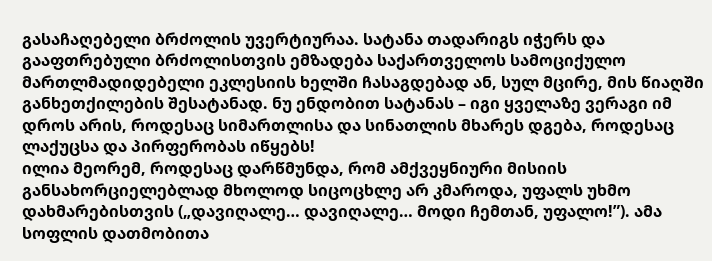გასაჩაღებელი ბრძოლის უვერტიურაა. სატანა თადარიგს იჭერს და გააფთრებული ბრძოლისთვის ემზადება საქართველოს სამოციქულო მართლმადიდებელი ეკლესიის ხელში ჩასაგდებად ან, სულ მცირე, მის წიაღში განხეთქილების შესატანად. ნუ ენდობით სატანას – იგი ყველაზე ვერაგი იმ დროს არის, როდესაც სიმართლისა და სინათლის მხარეს დგება, როდესაც ლაქუცსა და პირფერობას იწყებს!
ილია მეორემ, როდესაც დარწმუნდა, რომ ამქვეყნიური მისიის განსახორციელებლად მხოლოდ სიცოცხლე არ კმაროდა, უფალს უხმო დახმარებისთვის („დავიღალე… დავიღალე… მოდი ჩემთან, უფალო!”). ამა სოფლის დათმობითა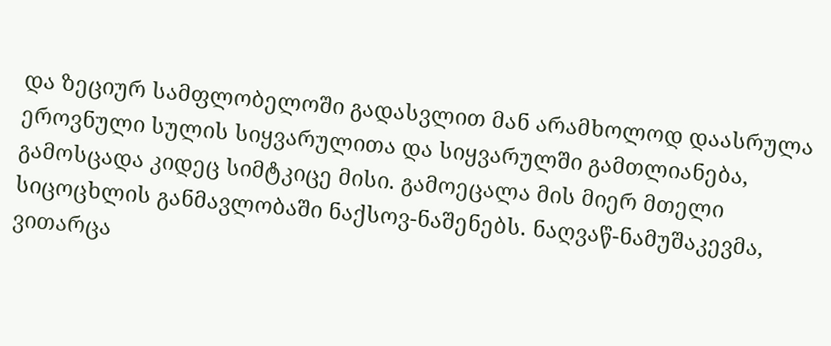და ზეციურ სამფლობელოში გადასვლით მან არამხოლოდ დაასრულა ეროვნული სულის სიყვარულითა და სიყვარულში გამთლიანება, გამოსცადა კიდეც სიმტკიცე მისი. გამოეცალა მის მიერ მთელი სიცოცხლის განმავლობაში ნაქსოვ-ნაშენებს. ნაღვაწ-ნამუშაკევმა, ვითარცა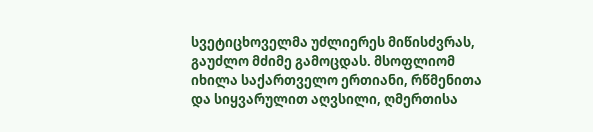სვეტიცხოველმა უძლიერეს მიწისძვრას, გაუძლო მძიმე გამოცდას. მსოფლიომ იხილა საქართველო ერთიანი, რწმენითა და სიყვარულით აღვსილი, ღმერთისა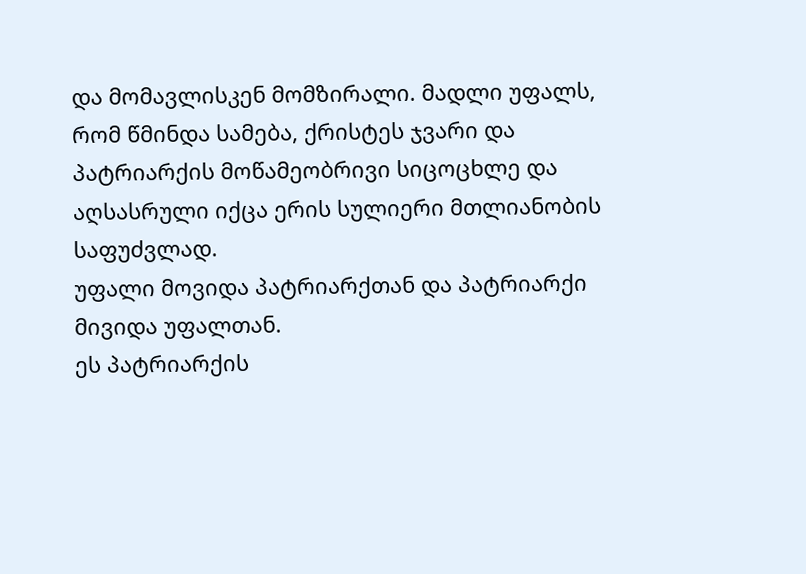და მომავლისკენ მომზირალი. მადლი უფალს, რომ წმინდა სამება, ქრისტეს ჯვარი და პატრიარქის მოწამეობრივი სიცოცხლე და აღსასრული იქცა ერის სულიერი მთლიანობის საფუძვლად.
უფალი მოვიდა პატრიარქთან და პატრიარქი მივიდა უფალთან.
ეს პატრიარქის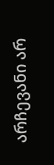არჩევანი არ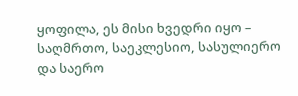ყოფილა, ეს მისი ხვედრი იყო – საღმრთო, საეკლესიო, სასულიერო და საერო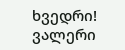ხვედრი!
ვალერი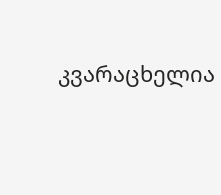კვარაცხელია